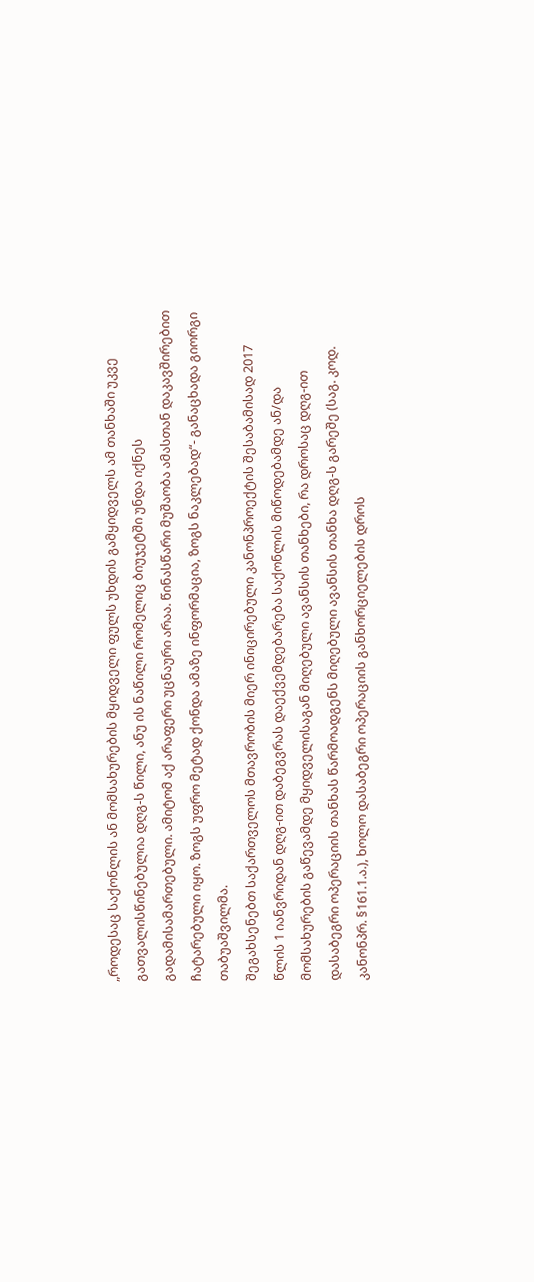„როდესაც საქონლის ან მომსახურების მყიდველი ფულს უხდის გამყიდველს ამ თანხაში უკვე გათვალისწინებულია დღგ-ს წილი, ანუ ის ნაწილი რომელიც ბიუჯეტში უნდა იქნეს გადამისამართებული. ამიტომ აქ არაფერი უცნაური არაა. წინასწარი მუშაობა ამასთან დაკავშირებით ჩატარებული იყო. ზოგს უფრო მეტად ქონდა ამაზე ინფორმაცია, ზოგს ნაკლებად“- განაცხადა გიორგი თაბუაშვილმა.
შეგახსენებთ საქართველოს მთავრობის მიერ ინიცირებული კანონპროექტის შესაბამისად 2017 წლის 1 იანვრიდან დღგ-ით დაბეგვრას დაექვემდებარება საქონლის მიწოდებამდე ან/და მომსახურების გაწევამდე მყიდველისაგან მიღებული ავანსის თანხები, რა დროსაც დღგ-ით დასაბეგრი ოპერაციის თანხას წარმოადგენს მიღებული ავანსის თანხა დღგ-ს გარეშე (საგ. კოდ. კანონპრ. §161.1.ა.), ხოლო დასაბეგრი ოპერაციის განხორციელების დროს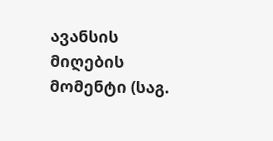ავანსის მიღების მომენტი (საგ.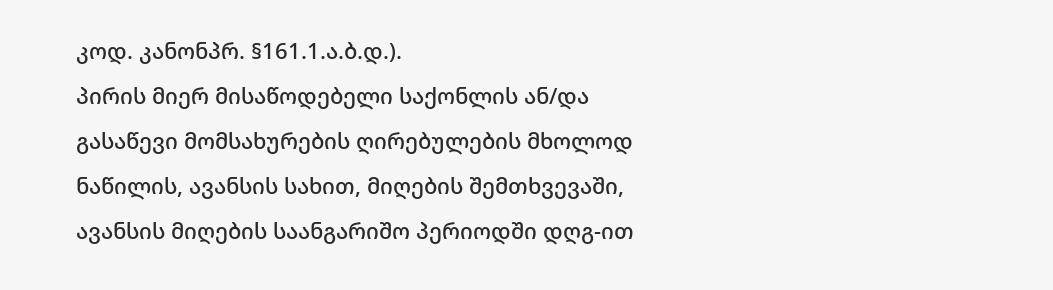კოდ. კანონპრ. §161.1.ა.ბ.დ.).
პირის მიერ მისაწოდებელი საქონლის ან/და გასაწევი მომსახურების ღირებულების მხოლოდ ნაწილის, ავანსის სახით, მიღების შემთხვევაში, ავანსის მიღების საანგარიშო პერიოდში დღგ-ით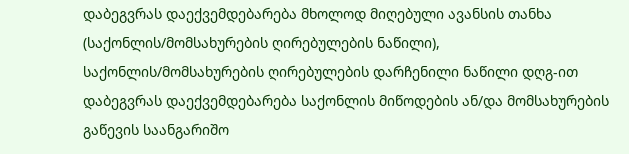დაბეგვრას დაექვემდებარება მხოლოდ მიღებული ავანსის თანხა (საქონლის/მომსახურების ღირებულების ნაწილი), საქონლის/მომსახურების ღირებულების დარჩენილი ნაწილი დღგ-ით დაბეგვრას დაექვემდებარება საქონლის მიწოდების ან/და მომსახურების გაწევის საანგარიშო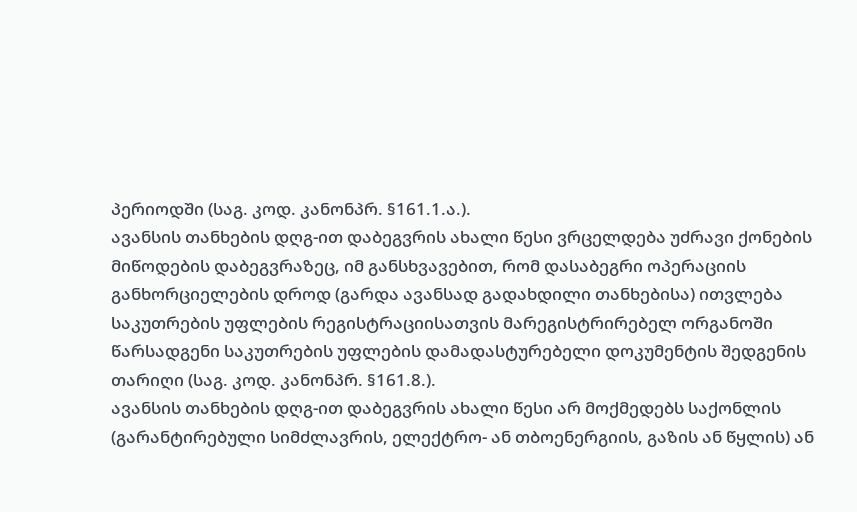პერიოდში (საგ. კოდ. კანონპრ. §161.1.ა.).
ავანსის თანხების დღგ-ით დაბეგვრის ახალი წესი ვრცელდება უძრავი ქონების მიწოდების დაბეგვრაზეც, იმ განსხვავებით, რომ დასაბეგრი ოპერაციის განხორციელების დროდ (გარდა ავანსად გადახდილი თანხებისა) ითვლება საკუთრების უფლების რეგისტრაციისათვის მარეგისტრირებელ ორგანოში წარსადგენი საკუთრების უფლების დამადასტურებელი დოკუმენტის შედგენის თარიღი (საგ. კოდ. კანონპრ. §161.8.).
ავანსის თანხების დღგ-ით დაბეგვრის ახალი წესი არ მოქმედებს საქონლის (გარანტირებული სიმძლავრის, ელექტრო- ან თბოენერგიის, გაზის ან წყლის) ან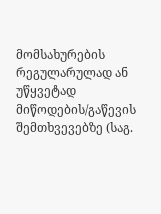მომსახურების რეგულარულად ან უწყვეტად მიწოდების/გაწევის შემთხვევებზე (საგ.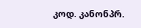კოდ. კანონპრ.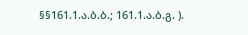§§161.1.ა.ბ.ბ.; 161.1.ა.ბ.გ. ).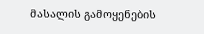მასალის გამოყენების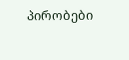პირობები